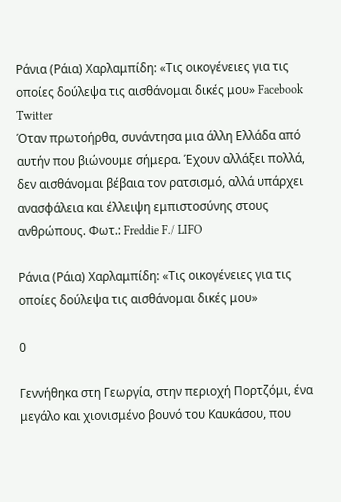Ράνια (Ράια) Χαρλαμπίδη: «Τις οικογένειες για τις οποίες δούλεψα τις αισθάνομαι δικές μου» Facebook Twitter
Όταν πρωτοήρθα, συνάντησα μια άλλη Ελλάδα από αυτήν που βιώνουμε σήμερα. Έχουν αλλάξει πολλά, δεν αισθάνομαι βέβαια τον ρατσισμό, αλλά υπάρχει ανασφάλεια και έλλειψη εμπιστοσύνης στους ανθρώπους. Φωτ.: Freddie F./ LIFO

Ράνια (Ράια) Χαρλαμπίδη: «Τις οικογένειες για τις οποίες δούλεψα τις αισθάνομαι δικές μου»

0

Γεννήθηκα στη Γεωργία, στην περιοχή Πορτζόμι, ένα μεγάλο και χιονισμένο βουνό του Καυκάσου, που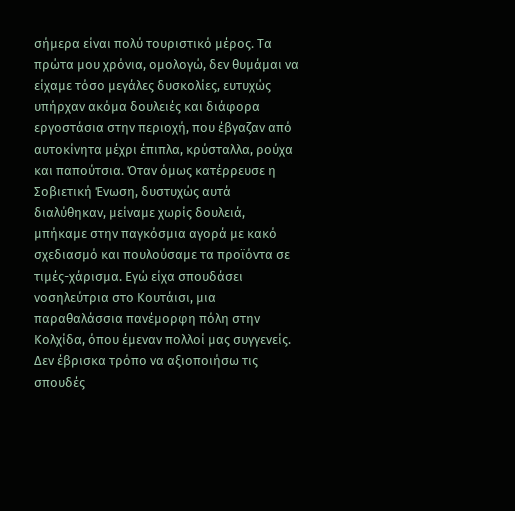σήμερα είναι πολύ τουριστικό μέρος. Τα πρώτα μου χρόνια, ομολογώ, δεν θυμάμαι να είχαμε τόσο μεγάλες δυσκολίες, ευτυχώς υπήρχαν ακόμα δουλειές και διάφορα εργοστάσια στην περιοχή, που έβγαζαν από αυτοκίνητα μέχρι έπιπλα, κρύσταλλα, ρούχα και παπούτσια. Όταν όμως κατέρρευσε η Σοβιετική Ένωση, δυστυχώς αυτά διαλύθηκαν, μείναμε χωρίς δουλειά, μπήκαμε στην παγκόσμια αγορά με κακό σχεδιασμό και πουλούσαμε τα προϊόντα σε τιμές-χάρισμα. Εγώ είχα σπουδάσει νοσηλεύτρια στο Κουτάισι, μια παραθαλάσσια πανέμορφη πόλη στην Κολχίδα, όπου έμεναν πολλοί μας συγγενείς. Δεν έβρισκα τρόπο να αξιοποιήσω τις σπουδές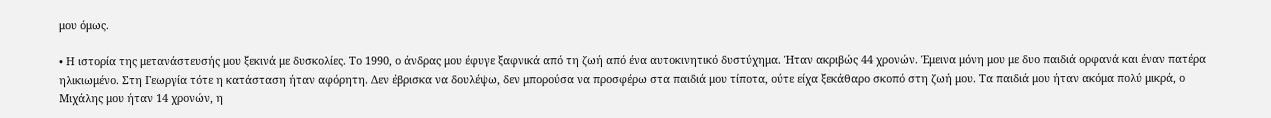μου όμως.

• Η ιστορία της μετανάστευσής μου ξεκινά με δυσκολίες. Το 1990, ο άνδρας μου έφυγε ξαφνικά από τη ζωή από ένα αυτοκινητικό δυστύχημα. Ήταν ακριβώς 44 χρονών. Έμεινα μόνη μου με δυο παιδιά ορφανά και έναν πατέρα ηλικιωμένο. Στη Γεωργία τότε η κατάσταση ήταν αφόρητη. Δεν έβρισκα να δουλέψω, δεν μπορούσα να προσφέρω στα παιδιά μου τίποτα, ούτε είχα ξεκάθαρο σκοπό στη ζωή μου. Τα παιδιά μου ήταν ακόμα πολύ μικρά, ο Μιχάλης μου ήταν 14 χρονών, η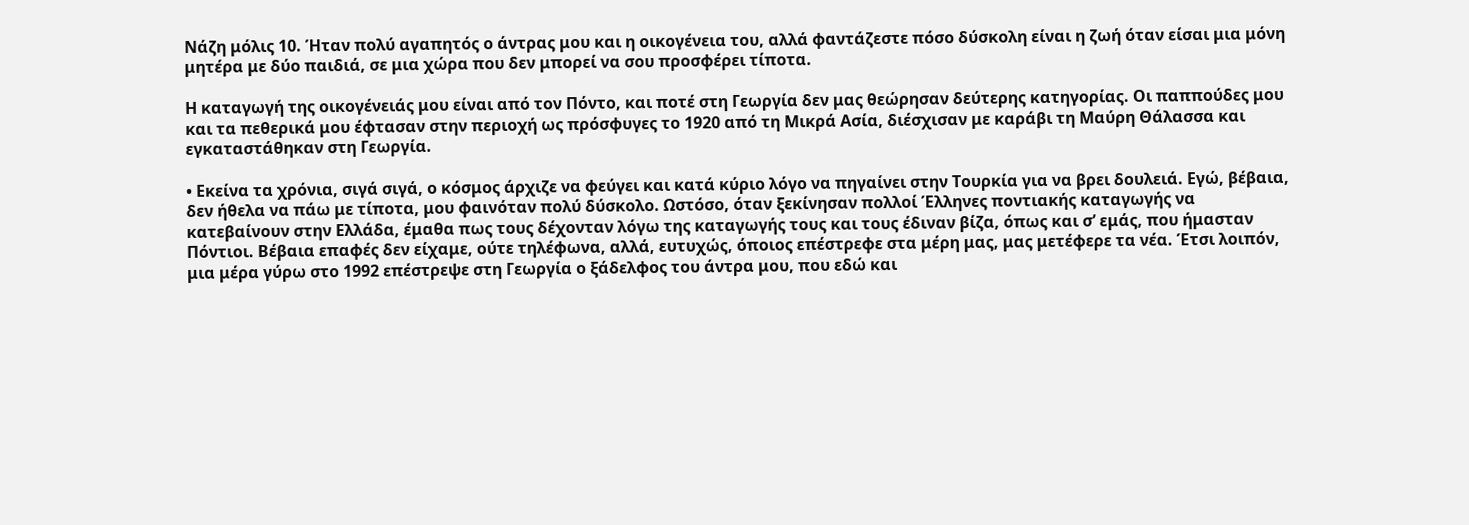Νάζη μόλις 10. Ήταν πολύ αγαπητός ο άντρας μου και η οικογένεια του, αλλά φαντάζεστε πόσο δύσκολη είναι η ζωή όταν είσαι μια μόνη μητέρα με δύο παιδιά, σε μια χώρα που δεν μπορεί να σου προσφέρει τίποτα.

Η καταγωγή της οικογένειάς μου είναι από τον Πόντο, και ποτέ στη Γεωργία δεν μας θεώρησαν δεύτερης κατηγορίας. Οι παππούδες μου και τα πεθερικά μου έφτασαν στην περιοχή ως πρόσφυγες το 1920 από τη Μικρά Ασία, διέσχισαν με καράβι τη Μαύρη Θάλασσα και εγκαταστάθηκαν στη Γεωργία.

• Εκείνα τα χρόνια, σιγά σιγά, ο κόσμος άρχιζε να φεύγει και κατά κύριο λόγο να πηγαίνει στην Τουρκία για να βρει δουλειά. Εγώ, βέβαια, δεν ήθελα να πάω με τίποτα, μου φαινόταν πολύ δύσκολο. Ωστόσο, όταν ξεκίνησαν πολλοί Έλληνες ποντιακής καταγωγής να κατεβαίνουν στην Ελλάδα, έμαθα πως τους δέχονταν λόγω της καταγωγής τους και τους έδιναν βίζα, όπως και σ’ εμάς, που ήμασταν Πόντιοι. Βέβαια επαφές δεν είχαμε, ούτε τηλέφωνα, αλλά, ευτυχώς, όποιος επέστρεφε στα μέρη μας, μας μετέφερε τα νέα. Έτσι λοιπόν, μια μέρα γύρω στο 1992 επέστρεψε στη Γεωργία ο ξάδελφος του άντρα μου, που εδώ και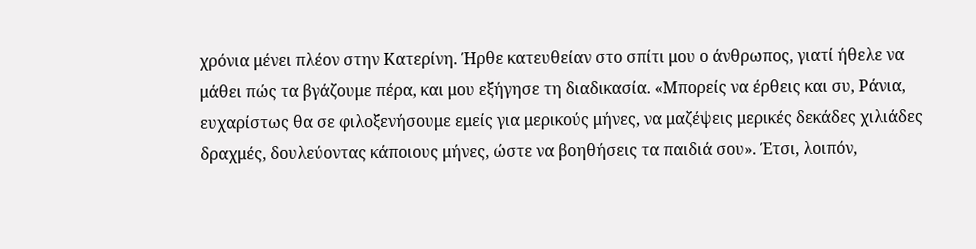χρόνια μένει πλέον στην Κατερίνη. Ήρθε κατευθείαν στο σπίτι μου ο άνθρωπος, γιατί ήθελε να μάθει πώς τα βγάζουμε πέρα, και μου εξήγησε τη διαδικασία. «Μπορείς να έρθεις και συ, Ράνια, ευχαρίστως θα σε φιλοξενήσουμε εμείς για μερικούς μήνες, να μαζέψεις μερικές δεκάδες χιλιάδες δραχμές, δουλεύοντας κάποιους μήνες, ώστε να βοηθήσεις τα παιδιά σου». Έτσι, λοιπόν,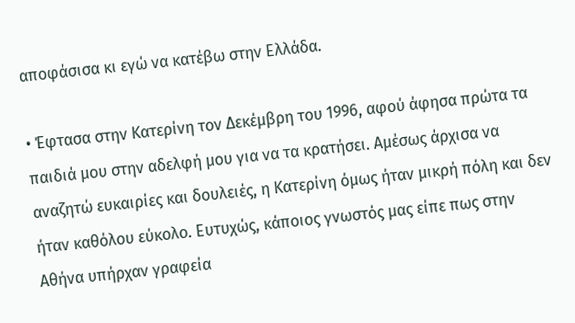αποφάσισα κι εγώ να κατέβω στην Ελλάδα.

• Έφτασα στην Κατερίνη τον Δεκέμβρη του 1996, αφού άφησα πρώτα τα παιδιά μου στην αδελφή μου για να τα κρατήσει. Αμέσως άρχισα να αναζητώ ευκαιρίες και δουλειές, η Κατερίνη όμως ήταν μικρή πόλη και δεν ήταν καθόλου εύκολο. Ευτυχώς, κάποιος γνωστός μας είπε πως στην Αθήνα υπήρχαν γραφεία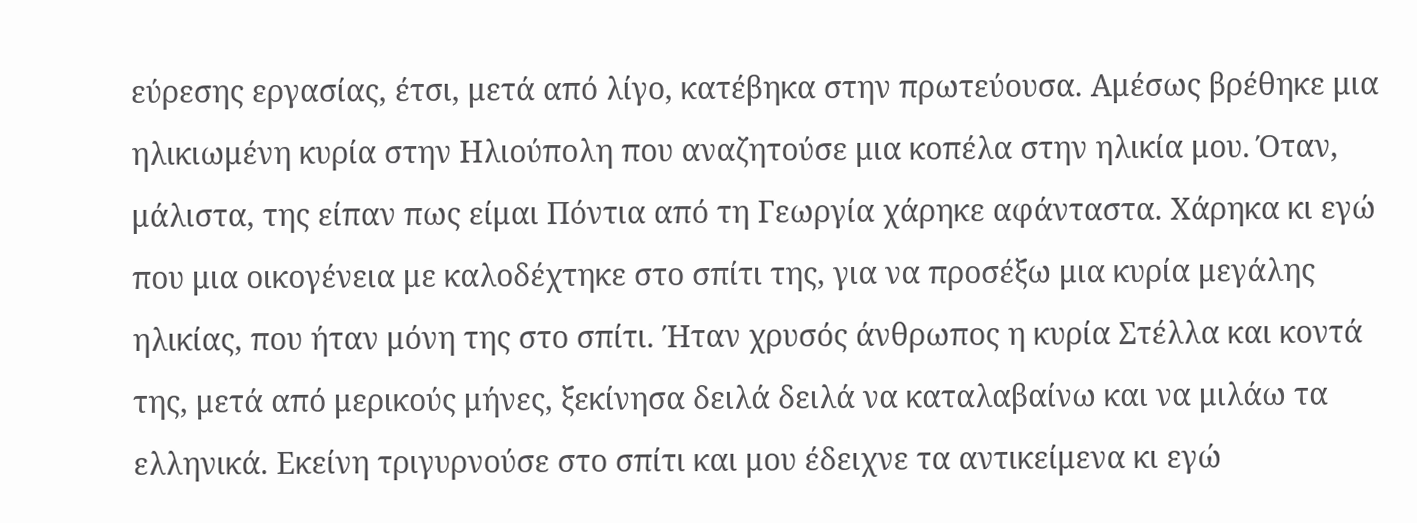εύρεσης εργασίας, έτσι, μετά από λίγο, κατέβηκα στην πρωτεύουσα. Αμέσως βρέθηκε μια ηλικιωμένη κυρία στην Ηλιούπολη που αναζητούσε μια κοπέλα στην ηλικία μου. Όταν, μάλιστα, της είπαν πως είμαι Πόντια από τη Γεωργία χάρηκε αφάνταστα. Χάρηκα κι εγώ που μια οικογένεια με καλοδέχτηκε στο σπίτι της, για να προσέξω μια κυρία μεγάλης ηλικίας, που ήταν μόνη της στο σπίτι. Ήταν χρυσός άνθρωπος η κυρία Στέλλα και κοντά της, μετά από μερικούς μήνες, ξεκίνησα δειλά δειλά να καταλαβαίνω και να μιλάω τα ελληνικά. Εκείνη τριγυρνούσε στο σπίτι και μου έδειχνε τα αντικείμενα κι εγώ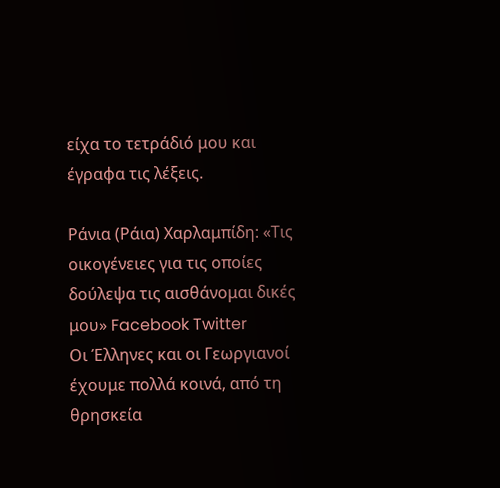είχα το τετράδιό μου και έγραφα τις λέξεις.

Ράνια (Ράια) Χαρλαμπίδη: «Τις οικογένειες για τις οποίες δούλεψα τις αισθάνομαι δικές μου» Facebook Twitter
Οι Έλληνες και οι Γεωργιανοί έχουμε πολλά κοινά, από τη θρησκεία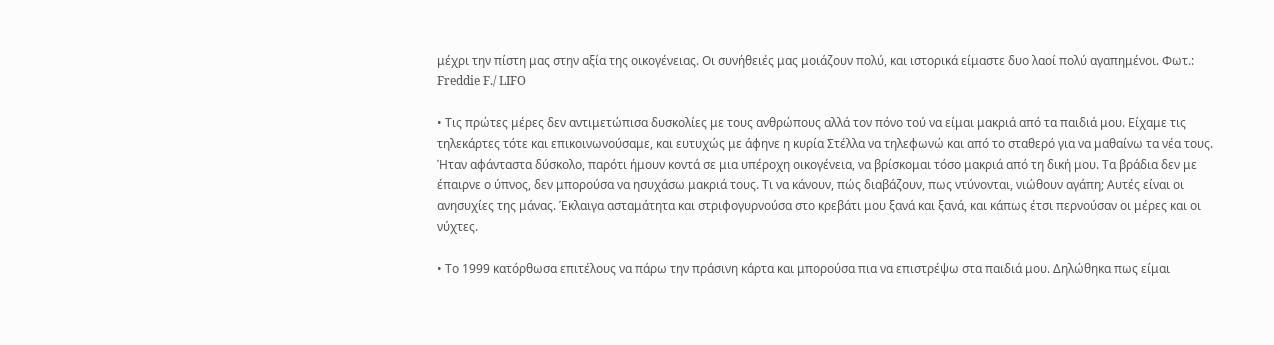μέχρι την πίστη μας στην αξία της οικογένειας. Οι συνήθειές μας μοιάζουν πολύ, και ιστορικά είμαστε δυο λαοί πολύ αγαπημένοι. Φωτ.: Freddie F./ LIFO

• Τις πρώτες μέρες δεν αντιμετώπισα δυσκολίες με τους ανθρώπους αλλά τον πόνο τού να είμαι μακριά από τα παιδιά μου. Είχαμε τις τηλεκάρτες τότε και επικοινωνούσαμε, και ευτυχώς με άφηνε η κυρία Στέλλα να τηλεφωνώ και από το σταθερό για να μαθαίνω τα νέα τους. Ήταν αφάνταστα δύσκολο, παρότι ήμουν κοντά σε μια υπέροχη οικογένεια, να βρίσκομαι τόσο μακριά από τη δική μου. Τα βράδια δεν με έπαιρνε ο ύπνος, δεν μπορούσα να ησυχάσω μακριά τους. Τι να κάνουν, πώς διαβάζουν, πως ντύνονται, νιώθουν αγάπη; Αυτές είναι οι ανησυχίες της μάνας. Έκλαιγα ασταμάτητα και στριφογυρνούσα στο κρεβάτι μου ξανά και ξανά, και κάπως έτσι περνούσαν οι μέρες και οι νύχτες.

• Το 1999 κατόρθωσα επιτέλους να πάρω την πράσινη κάρτα και μπορούσα πια να επιστρέψω στα παιδιά μου. Δηλώθηκα πως είμαι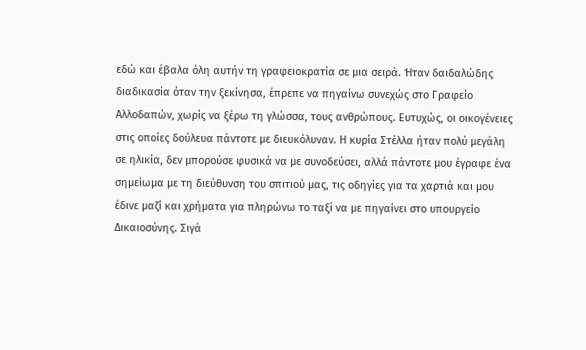εδώ και έβαλα όλη αυτήν τη γραφειοκρατία σε μια σειρά. Ήταν δαιδαλώδης διαδικασία όταν την ξεκίνησα, έπρεπε να πηγαίνω συνεχώς στο Γραφείο Αλλοδαπών, χωρίς να ξέρω τη γλώσσα, τους ανθρώπους. Ευτυχώς, οι οικογένειες στις οποίες δούλευα πάντοτε με διευκόλυναν. Η κυρία Στέλλα ήταν πολύ μεγάλη σε ηλικία, δεν μπορούσε φυσικά να με συνοδεύσει, αλλά πάντοτε μου έγραφε ένα σημείωμα με τη διεύθυνση του σπιτιού μας, τις οδηγίες για τα χαρτιά και μου έδινε μαζί και χρήματα για πληρώνω το ταξί να με πηγαίνει στο υπουργείο Δικαιοσύνης. Σιγά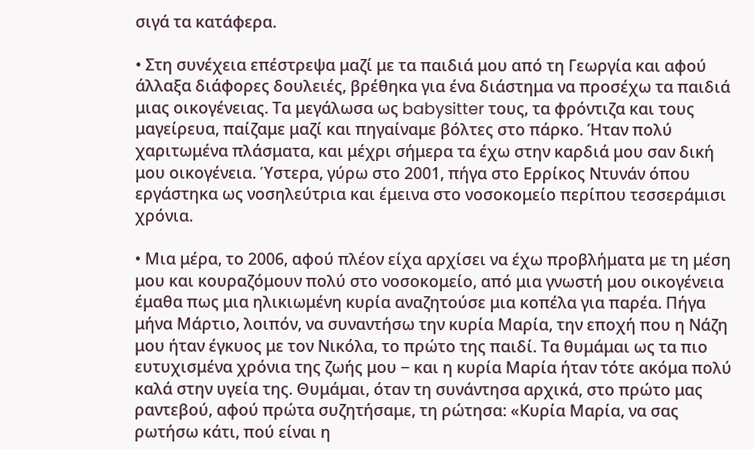σιγά τα κατάφερα.

• Στη συνέχεια επέστρεψα μαζί με τα παιδιά μου από τη Γεωργία και αφού άλλαξα διάφορες δουλειές, βρέθηκα για ένα διάστημα να προσέχω τα παιδιά μιας οικογένειας. Τα μεγάλωσα ως babysitter τους, τα φρόντιζα και τους μαγείρευα, παίζαμε μαζί και πηγαίναμε βόλτες στο πάρκο. Ήταν πολύ χαριτωμένα πλάσματα, και μέχρι σήμερα τα έχω στην καρδιά μου σαν δική μου οικογένεια. Ύστερα, γύρω στο 2001, πήγα στο Ερρίκος Ντυνάν όπου εργάστηκα ως νοσηλεύτρια και έμεινα στο νοσοκομείο περίπου τεσσεράμισι χρόνια.

• Μια μέρα, το 2006, αφού πλέον είχα αρχίσει να έχω προβλήματα με τη μέση μου και κουραζόμουν πολύ στο νοσοκομείο, από μια γνωστή μου οικογένεια έμαθα πως μια ηλικιωμένη κυρία αναζητούσε μια κοπέλα για παρέα. Πήγα μήνα Μάρτιο, λοιπόν, να συναντήσω την κυρία Μαρία, την εποχή που η Νάζη μου ήταν έγκυος με τον Νικόλα, το πρώτο της παιδί. Τα θυμάμαι ως τα πιο ευτυχισμένα χρόνια της ζωής μου ‒ και η κυρία Μαρία ήταν τότε ακόμα πολύ καλά στην υγεία της. Θυμάμαι, όταν τη συνάντησα αρχικά, στο πρώτο μας ραντεβού, αφού πρώτα συζητήσαμε, τη ρώτησα: «Κυρία Μαρία, να σας ρωτήσω κάτι, πού είναι η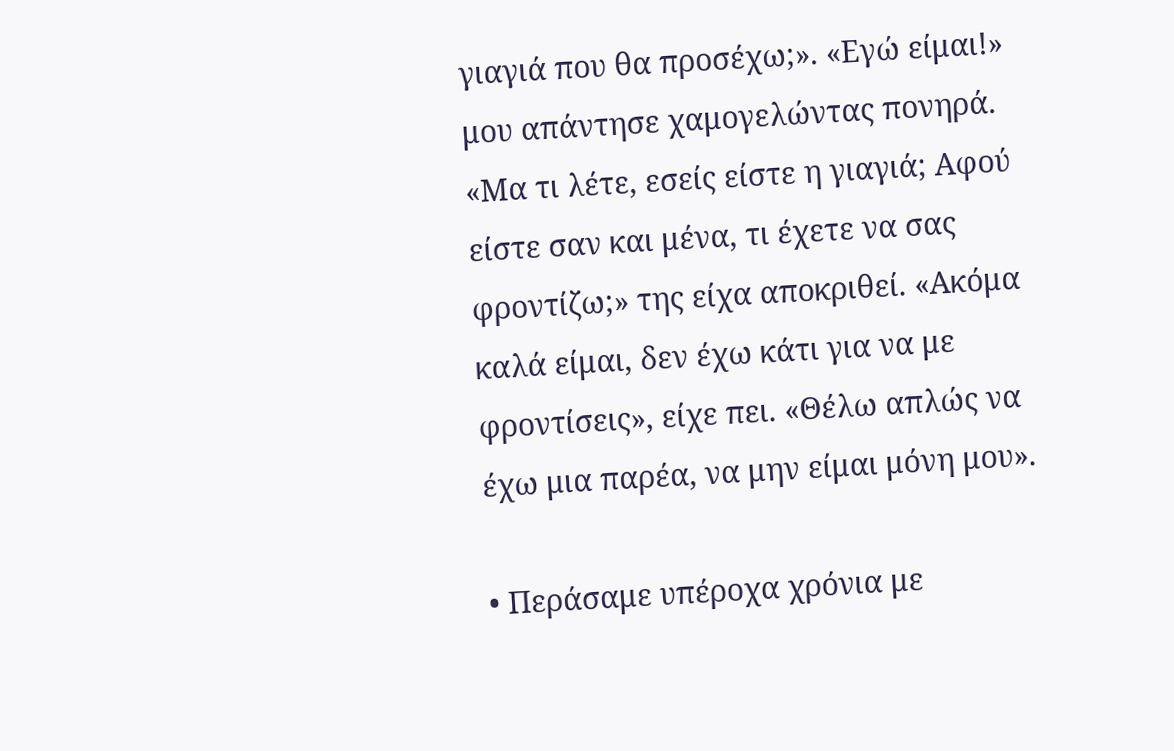γιαγιά που θα προσέχω;». «Εγώ είμαι!» μου απάντησε χαμογελώντας πονηρά. «Μα τι λέτε, εσείς είστε η γιαγιά; Αφού είστε σαν και μένα, τι έχετε να σας φροντίζω;» της είχα αποκριθεί. «Ακόμα καλά είμαι, δεν έχω κάτι για να με φροντίσεις», είχε πει. «Θέλω απλώς να έχω μια παρέα, να μην είμαι μόνη μου».

• Περάσαμε υπέροχα χρόνια με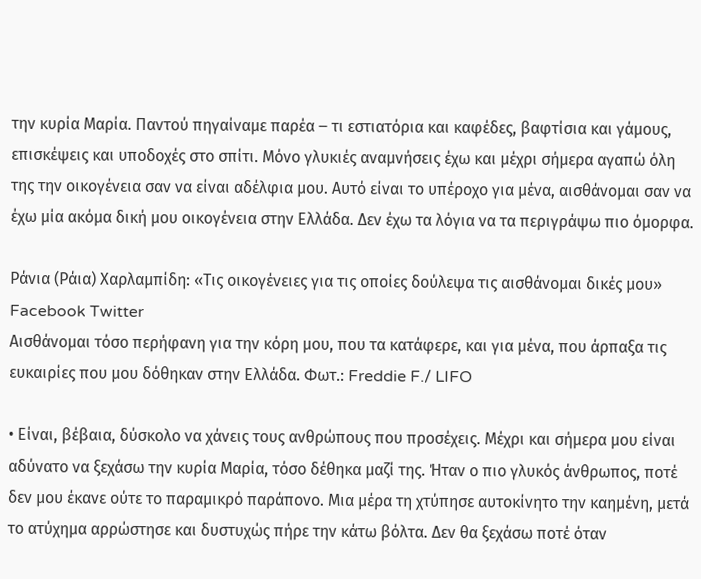την κυρία Μαρία. Παντού πηγαίναμε παρέα ‒ τι εστιατόρια και καφέδες, βαφτίσια και γάμους, επισκέψεις και υποδοχές στο σπίτι. Μόνο γλυκιές αναμνήσεις έχω και μέχρι σήμερα αγαπώ όλη της την οικογένεια σαν να είναι αδέλφια μου. Αυτό είναι το υπέροχο για μένα, αισθάνομαι σαν να έχω μία ακόμα δική μου οικογένεια στην Ελλάδα. Δεν έχω τα λόγια να τα περιγράψω πιο όμορφα.

Ράνια (Ράια) Χαρλαμπίδη: «Τις οικογένειες για τις οποίες δούλεψα τις αισθάνομαι δικές μου» Facebook Twitter
Αισθάνομαι τόσο περήφανη για την κόρη μου, που τα κατάφερε, και για μένα, που άρπαξα τις ευκαιρίες που μου δόθηκαν στην Ελλάδα. Φωτ.: Freddie F./ LIFO

• Είναι, βέβαια, δύσκολο να χάνεις τους ανθρώπους που προσέχεις. Μέχρι και σήμερα μου είναι αδύνατο να ξεχάσω την κυρία Μαρία, τόσο δέθηκα μαζί της. Ήταν ο πιο γλυκός άνθρωπος, ποτέ δεν μου έκανε ούτε το παραμικρό παράπονο. Μια μέρα τη χτύπησε αυτοκίνητο την καημένη, μετά το ατύχημα αρρώστησε και δυστυχώς πήρε την κάτω βόλτα. Δεν θα ξεχάσω ποτέ όταν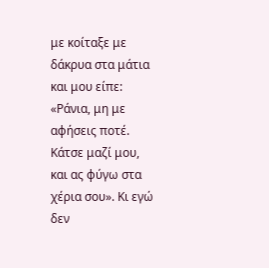με κοίταξε με δάκρυα στα μάτια και μου είπε: «Ράνια, μη με αφήσεις ποτέ. Κάτσε μαζί μου, και ας φύγω στα χέρια σου». Κι εγώ δεν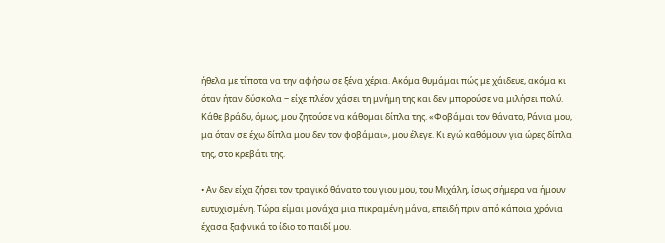ήθελα με τίποτα να την αφήσω σε ξένα χέρια. Ακόμα θυμάμαι πώς με χάιδευε, ακόμα κι όταν ήταν δύσκολα ‒ είχε πλέον χάσει τη μνήμη της και δεν μπορούσε να μιλήσει πολύ. Κάθε βράδυ, όμως, μου ζητούσε να κάθομαι δίπλα της. «Φοβάμαι τον θάνατο, Ράνια μου, μα όταν σε έχω δίπλα μου δεν τον φοβάμαι», μου έλεγε. Κι εγώ καθόμουν για ώρες δίπλα της, στο κρεβάτι της.

• Αν δεν είχα ζήσει τον τραγικό θάνατο του γιου μου, του Μιχάλη, ίσως σήμερα να ήμουν ευτυχισμένη. Τώρα είμαι μονάχα μια πικραμένη μάνα, επειδή πριν από κάποια χρόνια έχασα ξαφνικά το ίδιο το παιδί μου.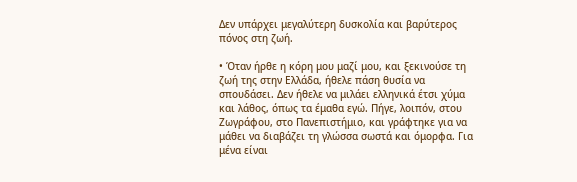Δεν υπάρχει μεγαλύτερη δυσκολία και βαρύτερος πόνος στη ζωή.

• Όταν ήρθε η κόρη μου μαζί μου, και ξεκινούσε τη ζωή της στην Ελλάδα, ήθελε πάση θυσία να σπουδάσει. Δεν ήθελε να μιλάει ελληνικά έτσι χύμα και λάθος, όπως τα έμαθα εγώ. Πήγε, λοιπόν, στου Ζωγράφου, στο Πανεπιστήμιο, και γράφτηκε για να μάθει να διαβάζει τη γλώσσα σωστά και όμορφα. Για μένα είναι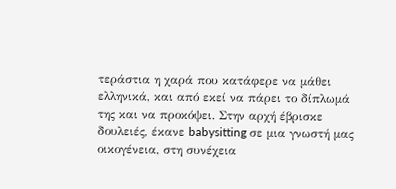τεράστια η χαρά που κατάφερε να μάθει ελληνικά, και από εκεί να πάρει το δίπλωμά της και να προκόψει. Στην αρχή έβρισκε δουλειές, έκανε babysitting σε μια γνωστή μας οικογένεια, στη συνέχεια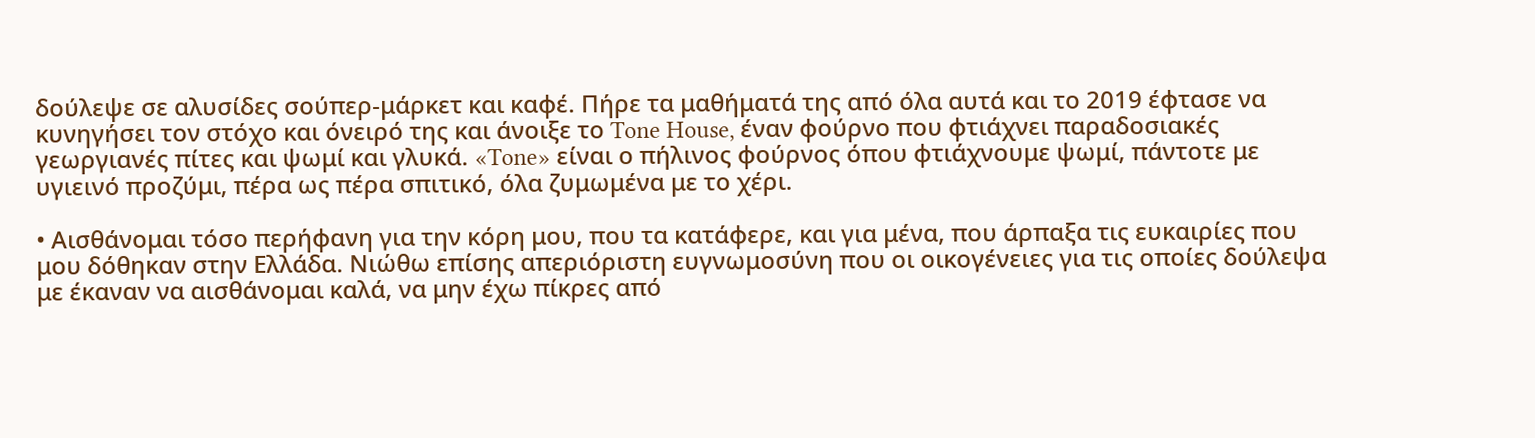δούλεψε σε αλυσίδες σούπερ-μάρκετ και καφέ. Πήρε τα μαθήματά της από όλα αυτά και το 2019 έφτασε να κυνηγήσει τον στόχο και όνειρό της και άνοιξε το Tone House, έναν φούρνο που φτιάχνει παραδοσιακές γεωργιανές πίτες και ψωμί και γλυκά. «Tone» είναι ο πήλινος φούρνος όπου φτιάχνουμε ψωμί, πάντοτε με υγιεινό προζύμι, πέρα ως πέρα σπιτικό, όλα ζυμωμένα με το χέρι.

• Αισθάνομαι τόσο περήφανη για την κόρη μου, που τα κατάφερε, και για μένα, που άρπαξα τις ευκαιρίες που μου δόθηκαν στην Ελλάδα. Νιώθω επίσης απεριόριστη ευγνωμοσύνη που οι οικογένειες για τις οποίες δούλεψα με έκαναν να αισθάνομαι καλά, να μην έχω πίκρες από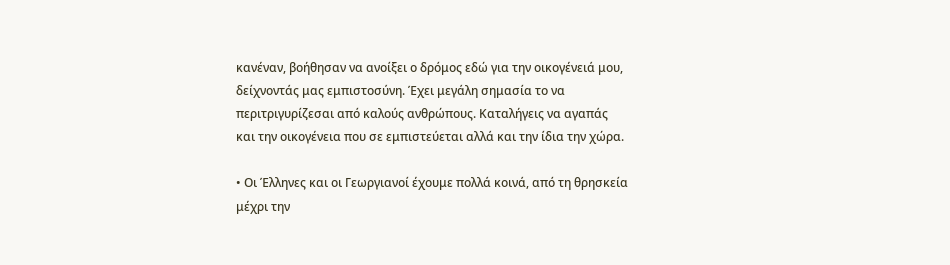κανέναν, βοήθησαν να ανοίξει ο δρόμος εδώ για την οικογένειά μου, δείχνοντάς μας εμπιστοσύνη. Έχει μεγάλη σημασία το να περιτριγυρίζεσαι από καλούς ανθρώπους. Καταλήγεις να αγαπάς και την οικογένεια που σε εμπιστεύεται αλλά και την ίδια την χώρα.

• Οι Έλληνες και οι Γεωργιανοί έχουμε πολλά κοινά, από τη θρησκεία μέχρι την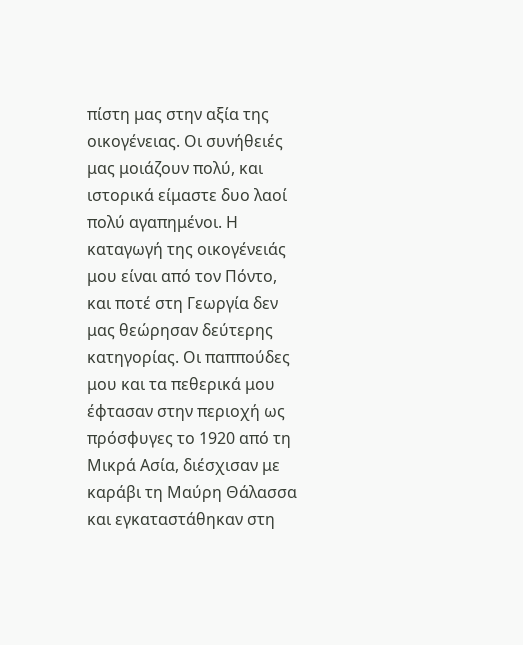πίστη μας στην αξία της οικογένειας. Οι συνήθειές μας μοιάζουν πολύ, και ιστορικά είμαστε δυο λαοί πολύ αγαπημένοι. Η καταγωγή της οικογένειάς μου είναι από τον Πόντο, και ποτέ στη Γεωργία δεν μας θεώρησαν δεύτερης κατηγορίας. Οι παππούδες μου και τα πεθερικά μου έφτασαν στην περιοχή ως πρόσφυγες το 1920 από τη Μικρά Ασία, διέσχισαν με καράβι τη Μαύρη Θάλασσα και εγκαταστάθηκαν στη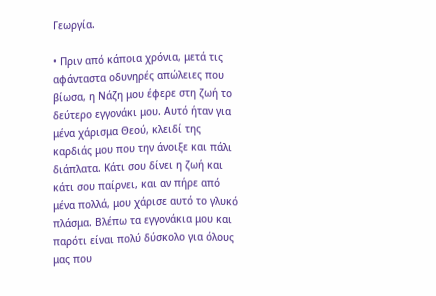Γεωργία.

• Πριν από κάποια χρόνια, μετά τις αφάνταστα οδυνηρές απώλειες που βίωσα, η Νάζη μου έφερε στη ζωή το δεύτερο εγγονάκι μου. Αυτό ήταν για μένα χάρισμα Θεού, κλειδί της καρδιάς μου που την άνοιξε και πάλι διάπλατα. Κάτι σου δίνει η ζωή και κάτι σου παίρνει, και αν πήρε από μένα πολλά, μου χάρισε αυτό το γλυκό πλάσμα. Βλέπω τα εγγονάκια μου και παρότι είναι πολύ δύσκολο για όλους μας που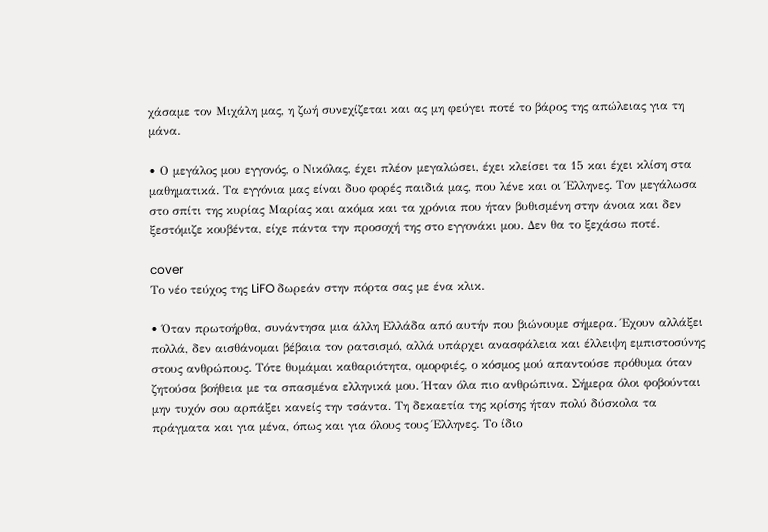χάσαμε τον Μιχάλη μας, η ζωή συνεχίζεται και ας μη φεύγει ποτέ το βάρος της απώλειας για τη μάνα.

• Ο μεγάλος μου εγγονός, ο Νικόλας, έχει πλέον μεγαλώσει, έχει κλείσει τα 15 και έχει κλίση στα μαθηματικά. Τα εγγόνια μας είναι δυο φορές παιδιά μας, που λένε και οι Έλληνες. Τον μεγάλωσα στο σπίτι της κυρίας Μαρίας και ακόμα και τα χρόνια που ήταν βυθισμένη στην άνοια και δεν ξεστόμιζε κουβέντα, είχε πάντα την προσοχή της στο εγγονάκι μου. Δεν θα το ξεχάσω ποτέ.

cover
Το νέο τεύχος της LiFO δωρεάν στην πόρτα σας με ένα κλικ.

• Όταν πρωτοήρθα, συνάντησα μια άλλη Ελλάδα από αυτήν που βιώνουμε σήμερα. Έχουν αλλάξει πολλά, δεν αισθάνομαι βέβαια τον ρατσισμό, αλλά υπάρχει ανασφάλεια και έλλειψη εμπιστοσύνης στους ανθρώπους. Τότε θυμάμαι καθαριότητα, ομορφιές, ο κόσμος μού απαντούσε πρόθυμα όταν ζητούσα βοήθεια με τα σπασμένα ελληνικά μου. Ήταν όλα πιο ανθρώπινα. Σήμερα όλοι φοβούνται μην τυχόν σου αρπάξει κανείς την τσάντα. Τη δεκαετία της κρίσης ήταν πολύ δύσκολα τα πράγματα και για μένα, όπως και για όλους τους Έλληνες. Το ίδιο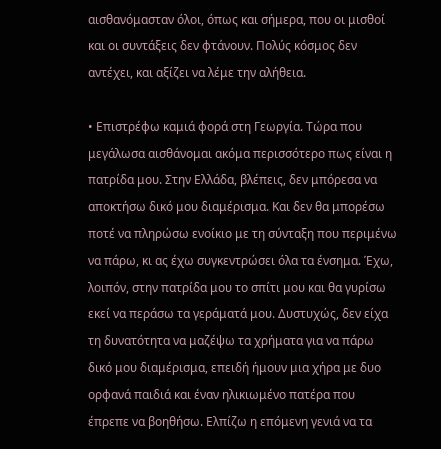αισθανόμασταν όλοι, όπως και σήμερα, που οι μισθοί και οι συντάξεις δεν φτάνουν. Πολύς κόσμος δεν αντέχει, και αξίζει να λέμε την αλήθεια.

• Επιστρέφω καμιά φορά στη Γεωργία. Τώρα που μεγάλωσα αισθάνομαι ακόμα περισσότερο πως είναι η πατρίδα μου. Στην Ελλάδα, βλέπεις, δεν μπόρεσα να αποκτήσω δικό μου διαμέρισμα. Και δεν θα μπορέσω ποτέ να πληρώσω ενοίκιο με τη σύνταξη που περιμένω να πάρω, κι ας έχω συγκεντρώσει όλα τα ένσημα. Έχω, λοιπόν, στην πατρίδα μου το σπίτι μου και θα γυρίσω εκεί να περάσω τα γεράματά μου. Δυστυχώς, δεν είχα τη δυνατότητα να μαζέψω τα χρήματα για να πάρω δικό μου διαμέρισμα, επειδή ήμουν μια χήρα με δυο ορφανά παιδιά και έναν ηλικιωμένο πατέρα που έπρεπε να βοηθήσω. Ελπίζω η επόμενη γενιά να τα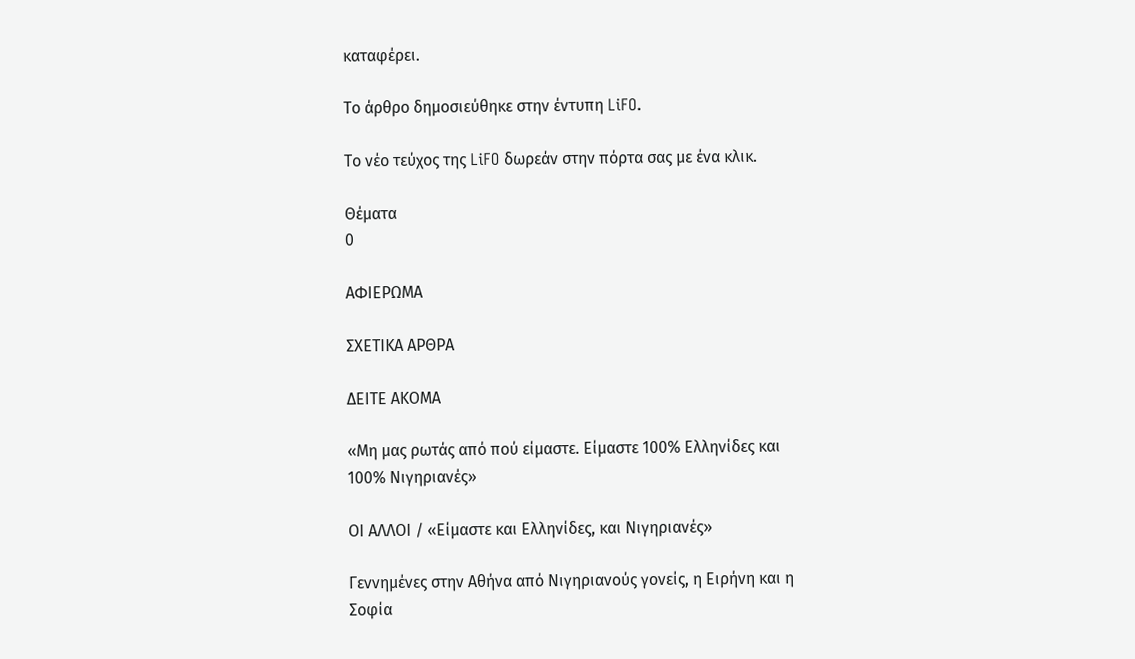καταφέρει.

Το άρθρο δημοσιεύθηκε στην έντυπη LiFO.

Το νέο τεύχος της LiFO δωρεάν στην πόρτα σας με ένα κλικ.

Θέματα
0

ΑΦΙΕΡΩΜΑ

ΣΧΕΤΙΚΑ ΑΡΘΡΑ

ΔΕΙΤΕ ΑΚΟΜΑ

«Μη μας ρωτάς από πού είμαστε. Είμαστε 100% Ελληνίδες και 100% Νιγηριανές»

ΟΙ ΑΛΛΟΙ / «Είμαστε και Ελληνίδες, και Νιγηριανές»

Γεννημένες στην Αθήνα από Νιγηριανούς γονείς, η Ειρήνη και η Σοφία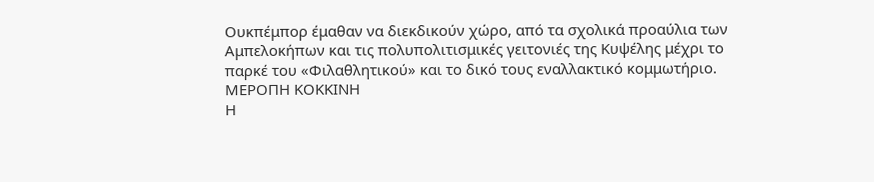Oυκπέμπορ έμαθαν να διεκδικούν χώρο, από τα σχολικά προαύλια των Αμπελοκήπων και τις πολυπολιτισμικές γειτονιές της Κυψέλης μέχρι το παρκέ του «Φιλαθλητικού» και το δικό τους εναλλακτικό κομμωτήριο.
ΜΕΡΟΠΗ ΚΟΚΚΙΝΗ
Η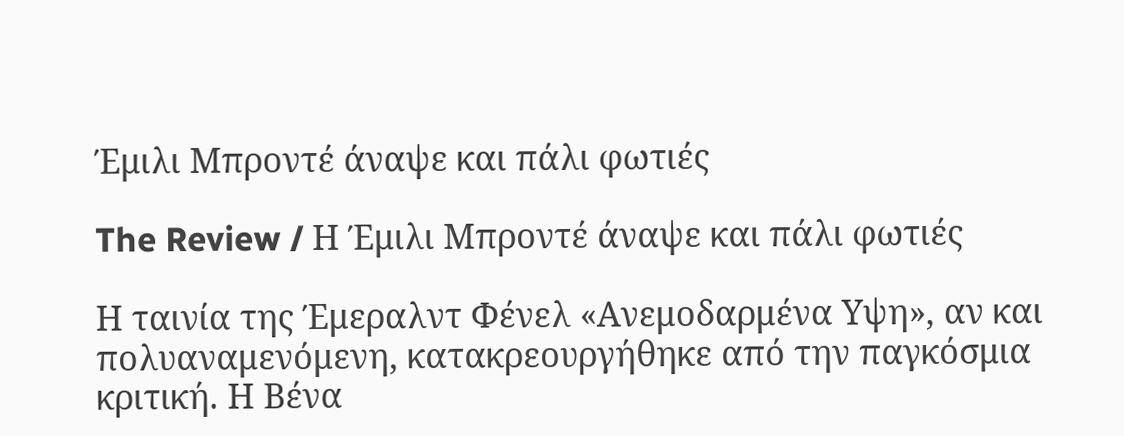Έμιλι Μπροντέ άναψε και πάλι φωτιές

The Review / Η Έμιλι Μπροντέ άναψε και πάλι φωτιές

Η ταινία της Έμεραλντ Φένελ «Ανεμοδαρμένα Υψη», αν και πολυαναμενόμενη, κατακρεουργήθηκε από την παγκόσμια κριτική. Η Βένα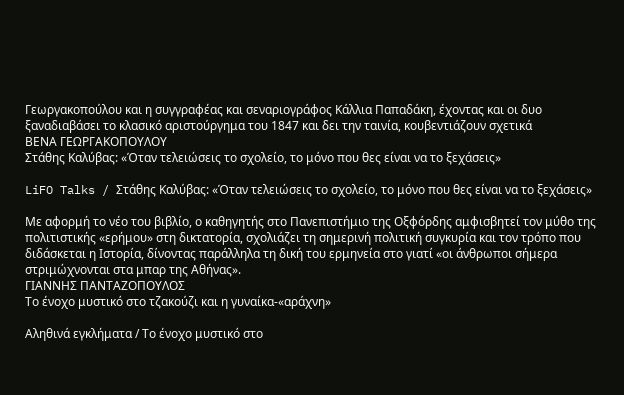Γεωργακοπούλου και η συγγραφέας και σεναριογράφος Κάλλια Παπαδάκη, έχοντας και οι δυο ξαναδιαβάσει το κλασικό αριστούργημα του 1847 και δει την ταινία, κουβεντιάζουν σχετικά
ΒΕΝΑ ΓΕΩΡΓΑΚΟΠΟΥΛΟΥ
Στάθης Καλύβας: «Όταν τελειώσεις το σχολείο, το μόνο που θες είναι να το ξεχάσεις»

LiFO Talks / Στάθης Καλύβας: «Όταν τελειώσεις το σχολείο, το μόνο που θες είναι να το ξεχάσεις»

Με αφορμή το νέο του βιβλίο, ο καθηγητής στο Πανεπιστήμιο της Οξφόρδης αμφισβητεί τον μύθο της πολιτιστικής «ερήμου» στη δικτατορία, σχολιάζει τη σημερινή πολιτική συγκυρία και τον τρόπο που διδάσκεται η Ιστορία, δίνοντας παράλληλα τη δική του ερμηνεία στο γιατί «οι άνθρωποι σήμερα στριμώχνονται στα μπαρ της Αθήνας».
ΓΙΑΝΝΗΣ ΠΑΝΤΑΖΟΠΟΥΛΟΣ
Το ένοχο μυστικό στο τζακούζι και η γυναίκα-«αράχνη»

Αληθινά εγκλήματα / Το ένοχο μυστικό στο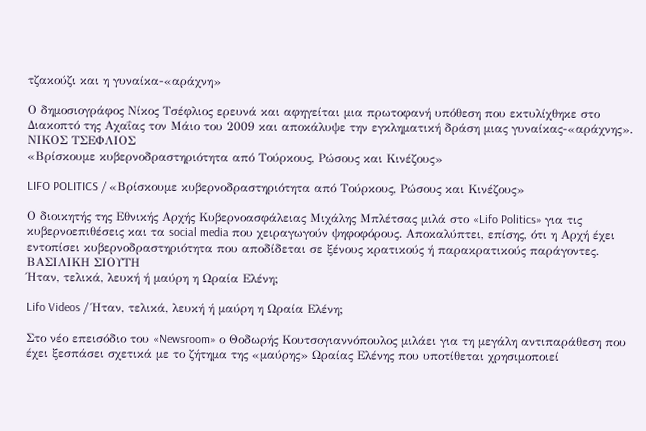τζακούζι και η γυναίκα-«αράχνη»

Ο δημοσιογράφος Νίκος Τσέφλιος ερευνά και αφηγείται μια πρωτοφανή υπόθεση που εκτυλίχθηκε στο Διακοπτό της Αχαΐας τον Μάιο του 2009 και αποκάλυψε την εγκληματική δράση μιας γυναίκας-«αράχνης».
ΝΙΚΟΣ ΤΣΕΦΛΙΟΣ
«Βρίσκουμε κυβερνοδραστηριότητα από Τούρκους, Ρώσους και Κινέζους»

LIFO POLITICS / «Βρίσκουμε κυβερνοδραστηριότητα από Τούρκους, Ρώσους και Κινέζους»

Ο διοικητής της Εθνικής Αρχής Κυβερνοασφάλειας Μιχάλης Μπλέτσας μιλά στο «Lifo Politics» για τις κυβερνοεπιθέσεις και τα social media που χειραγωγούν ψηφοφόρους. Aποκαλύπτει, επίσης, ότι η Αρχή έχει εντοπίσει κυβερνοδραστηριότητα που αποδίδεται σε ξένους κρατικούς ή παρακρατικούς παράγοντες.
ΒΑΣΙΛΙΚΗ ΣΙΟΥΤΗ
Ήταν, τελικά, λευκή ή μαύρη η Ωραία Ελένη;

Lifo Videos / Ήταν, τελικά, λευκή ή μαύρη η Ωραία Ελένη;

Στο νέο επεισόδιο του «Newsroom» ο Θοδωρής Κουτσογιαννόπουλος μιλάει για τη μεγάλη αντιπαράθεση που έχει ξεσπάσει σχετικά με το ζήτημα της «μαύρης» Ωραίας Ελένης που υποτίθεται χρησιμοποιεί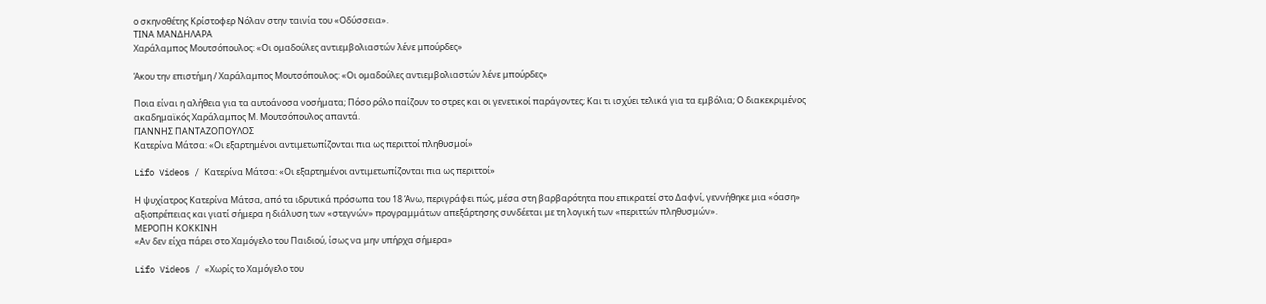ο σκηνοθέτης Κρίστοφερ Νόλαν στην ταινία του «Οδύσσεια».
ΤΙΝΑ ΜΑΝΔΗΛΑΡΑ
Χαράλαμπος Μουτσόπουλος: «Οι ομαδούλες αντιεμβολιαστών λένε μπούρδες»

Άκου την επιστήμη / Χαράλαμπος Μουτσόπουλος: «Οι ομαδούλες αντιεμβολιαστών λένε μπούρδες»

Ποια είναι η αλήθεια για τα αυτοάνοσα νοσήματα; Πόσο ρόλο παίζουν το στρες και οι γενετικοί παράγοντες; Και τι ισχύει τελικά για τα εμβόλια; Ο διακεκριμένος ακαδημαϊκός Χαράλαμπος Μ. Μουτσόπουλος απαντά.
ΓΙΑΝΝΗΣ ΠΑΝΤΑΖΟΠΟΥΛΟΣ
Κατερίνα Μάτσα: «Οι εξαρτημένοι αντιμετωπίζονται πια ως περιττοί πληθυσμοί»

Lifo Videos / Κατερίνα Μάτσα: «Οι εξαρτημένοι αντιμετωπίζονται πια ως περιττοί»

Η ψυχίατρος Κατερίνα Μάτσα, από τα ιδρυτικά πρόσωπα του 18 Άνω, περιγράφει πώς, μέσα στη βαρβαρότητα που επικρατεί στο Δαφνί, γεννήθηκε μια «όαση» αξιοπρέπειας και γιατί σήμερα η διάλυση των «στεγνών» προγραμμάτων απεξάρτησης συνδέεται με τη λογική των «περιττών πληθυσμών».
ΜΕΡΟΠΗ ΚΟΚΚΙΝΗ
«Αν δεν είχα πάρει στο Χαμόγελο του Παιδιού, ίσως να μην υπήρχα σήμερα»

Lifo Videos / «Χωρίς το Χαμόγελο του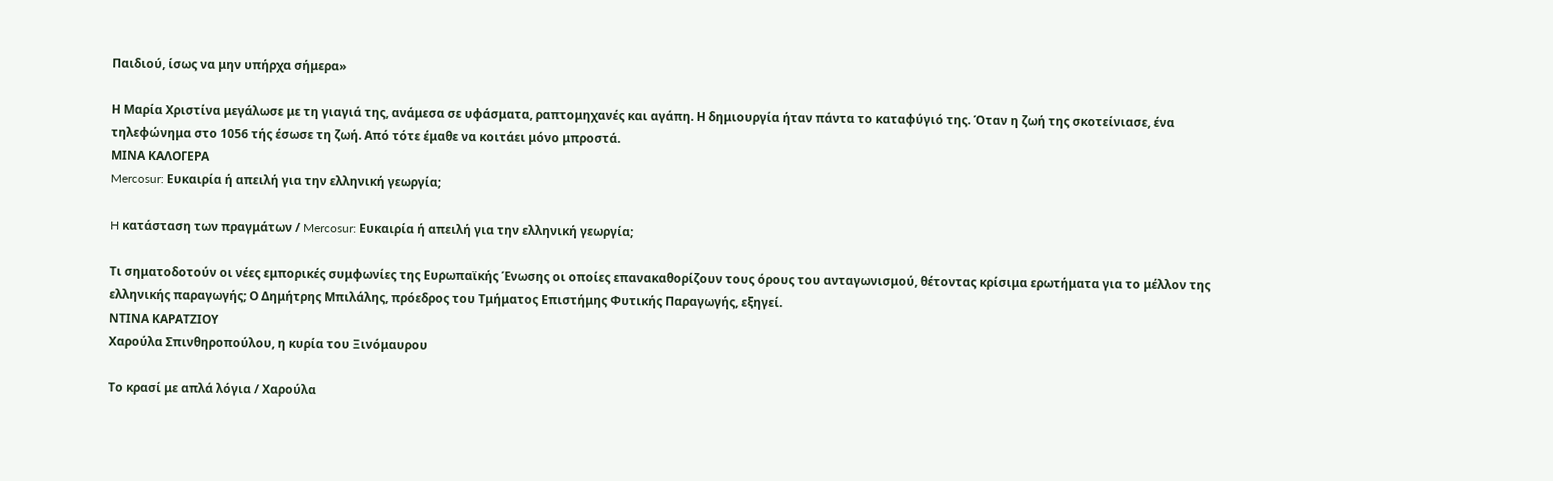Παιδιού, ίσως να μην υπήρχα σήμερα»

Η Μαρία Χριστίνα μεγάλωσε με τη γιαγιά της, ανάμεσα σε υφάσματα, ραπτομηχανές και αγάπη. Η δημιουργία ήταν πάντα το καταφύγιό της. Όταν η ζωή της σκοτείνιασε, ένα τηλεφώνημα στο 1056 τής έσωσε τη ζωή. Από τότε έμαθε να κοιτάει μόνο μπροστά.
ΜΙΝΑ ΚΑΛΟΓΕΡΑ
Mercosur: Ευκαιρία ή απειλή για την ελληνική γεωργία;

H κατάσταση των πραγμάτων / Mercosur: Ευκαιρία ή απειλή για την ελληνική γεωργία;

Τι σηματοδοτούν οι νέες εμπορικές συμφωνίες της Ευρωπαϊκής Ένωσης οι οποίες επανακαθορίζουν τους όρους του ανταγωνισμού, θέτοντας κρίσιμα ερωτήματα για το μέλλον της ελληνικής παραγωγής; Ο Δημήτρης Μπιλάλης, πρόεδρος του Τμήματος Επιστήμης Φυτικής Παραγωγής, εξηγεί.
ΝΤΙΝΑ ΚΑΡΑΤΖΙΟΥ
Χαρούλα Σπινθηροπούλου, η κυρία του Ξινόμαυρου

Το κρασί με απλά λόγια / Χαρούλα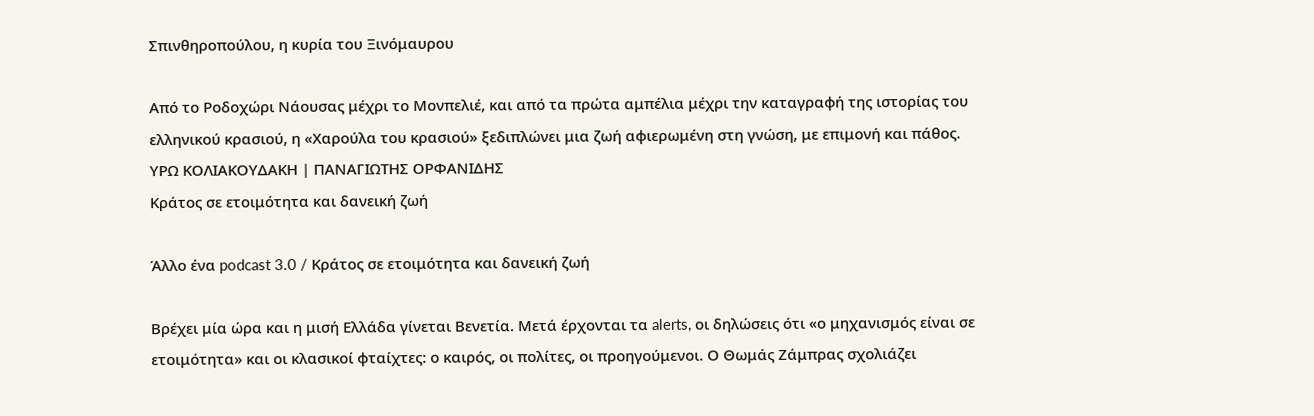Σπινθηροπούλου, η κυρία του Ξινόμαυρου

Από το Ροδοχώρι Νάουσας μέχρι το Μονπελιέ, και από τα πρώτα αμπέλια μέχρι την καταγραφή της ιστορίας του ελληνικού κρασιού, η «Χαρούλα του κρασιού» ξεδιπλώνει μια ζωή αφιερωμένη στη γνώση, με επιμονή και πάθος.
ΥΡΩ ΚΟΛΙΑΚΟΥΔΑΚΗ | ΠΑΝΑΓΙΩΤΗΣ ΟΡΦΑΝΙΔΗΣ
Κράτος σε ετοιμότητα και δανεική ζωή

Άλλο ένα podcast 3.0 / Κράτος σε ετοιμότητα και δανεική ζωή

Βρέχει μία ώρα και η μισή Ελλάδα γίνεται Βενετία. Μετά έρχονται τα alerts, οι δηλώσεις ότι «ο μηχανισμός είναι σε ετοιμότητα» και οι κλασικοί φταίχτες: ο καιρός, οι πολίτες, οι προηγούμενοι. Ο Θωμάς Ζάμπρας σχολιάζει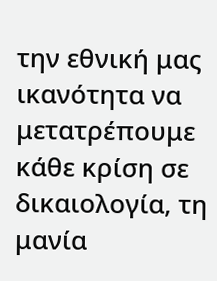την εθνική μας ικανότητα να μετατρέπουμε κάθε κρίση σε δικαιολογία, τη μανία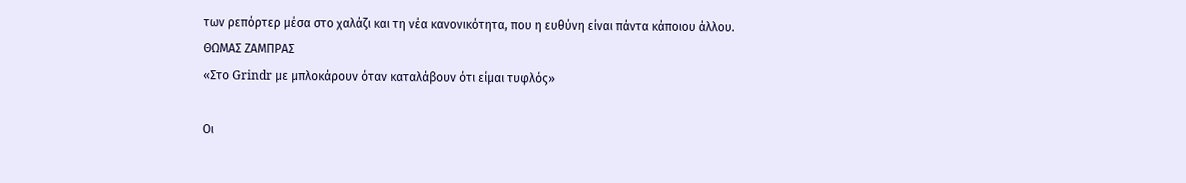των ρεπόρτερ μέσα στο χαλάζι και τη νέα κανονικότητα, που η ευθύνη είναι πάντα κάποιου άλλου.
ΘΩΜΑΣ ΖΑΜΠΡΑΣ
«Στο Grindr με μπλοκάρουν όταν καταλάβουν ότι είμαι τυφλός»

Οι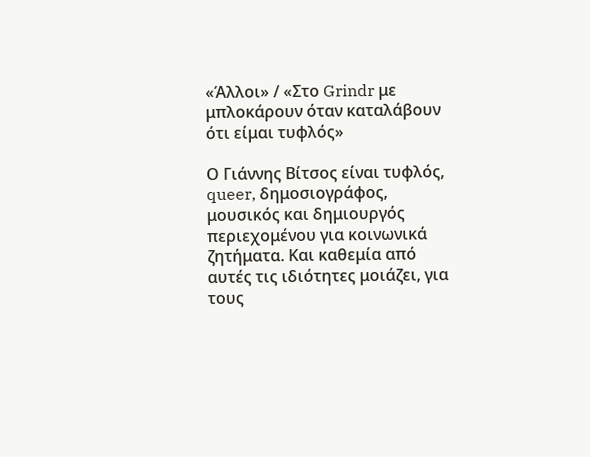«Άλλοι» / «Στο Grindr με μπλοκάρουν όταν καταλάβουν ότι είμαι τυφλός»

Ο Γιάννης Βίτσος είναι τυφλός, queer, δημοσιογράφος, μουσικός και δημιουργός περιεχομένου για κοινωνικά ζητήματα. Και καθεμία από αυτές τις ιδιότητες μοιάζει, για τους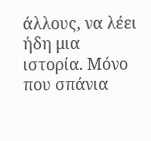άλλους, να λέει ήδη μια ιστορία. Μόνο που σπάνια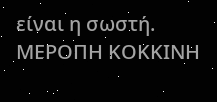είναι η σωστή.
ΜΕΡΟΠΗ ΚΟΚΚΙΝΗ